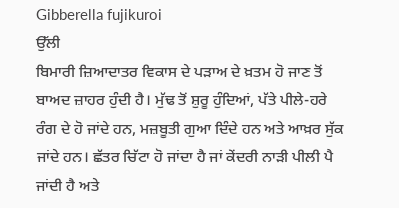Gibberella fujikuroi
ਉੱਲੀ
ਬਿਮਾਰੀ ਜ਼ਿਆਦਾਤਰ ਵਿਕਾਸ ਦੇ ਪੜਾਅ ਦੇ ਖ਼ਤਮ ਹੋ ਜਾਣ ਤੋਂ ਬਾਅਦ ਜ਼ਾਹਰ ਹੁੰਦੀ ਹੈ। ਮੁੱਢ ਤੋਂ ਸ਼ੁਰੂ ਹੁੰਦਿਆਂ, ਪੱਤੇ ਪੀਲੇ-ਹਰੇ ਰੰਗ ਦੇ ਹੋ ਜਾਂਦੇ ਹਨ, ਮਜ਼ਬੂਤੀ ਗੁਆ ਦਿੰਦੇ ਹਨ ਅਤੇ ਆਖ਼ਰ ਸੁੱਕ ਜਾਂਦੇ ਹਨ। ਛੱਤਰ ਚਿੱਟਾ ਹੋ ਜਾਂਦਾ ਹੈ ਜਾਂ ਕੇਂਦਰੀ ਨਾੜੀ ਪੀਲੀ ਪੈ ਜਾਂਦੀ ਹੈ ਅਤੇ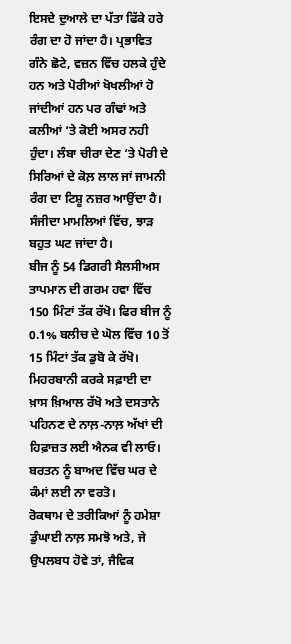ਇਸਦੇ ਦੁਆਲੇ ਦਾ ਪੱਤਾ ਫਿੱਕੇ ਹਰੇ ਰੰਗ ਦਾ ਹੋ ਜਾਂਦਾ ਹੈ। ਪ੍ਰਭਾਵਿਤ ਗੰਨੇ ਛੋਟੇ, ਵਜ਼ਨ ਵਿੱਚ ਹਲਕੇ ਹੁੰਦੇ ਹਨ ਅਤੇ ਪੋਰੀਆਂ ਖੋਖਲੀਆਂ ਹੋ ਜਾਂਦੀਆਂ ਹਨ ਪਰ ਗੰਢਾਂ ਅਤੇ ਕਲੀਆਂ ‘ਤੇ ਕੋਈ ਅਸਰ ਨਹੀ ਹੁੰਦਾ। ਲੰਬਾ ਚੀਰਾ ਦੇਣ ‘ਤੇ ਪੋਰੀ ਦੇ ਸਿਰਿਆਂ ਦੇ ਕੋਲ਼ ਲਾਲ ਜਾਂ ਜਾਮਨੀ ਰੰਗ ਦਾ ਟਿਸ਼ੂ ਨਜ਼ਰ ਆਉਂਦਾ ਹੈ। ਸੰਜੀਦਾ ਮਾਮਲਿਆਂ ਵਿੱਚ, ਝਾੜ ਬਹੁਤ ਘਟ ਜਾਂਦਾ ਹੈ।
ਬੀਜ ਨੂੰ 54 ਡਿਗਰੀ ਸੈਲਸੀਅਸ ਤਾਪਮਾਨ ਦੀ ਗਰਮ ਹਵਾ ਵਿੱਚ 150 ਮਿੰਟਾਂ ਤੱਕ ਰੱਖੋ। ਫਿਰ ਬੀਜ ਨੂੰ 0.1% ਬਲੀਚ ਦੇ ਘੋਲ ਵਿੱਚ 10 ਤੋਂ 15 ਮਿੰਟਾਂ ਤੱਕ ਡੁਬੋ ਕੇ ਰੱਖੋ। ਮਿਹਰਬਾਨੀ ਕਰਕੇ ਸਫ਼ਾਈ ਦਾ ਖ਼ਾਸ ਖ਼ਿਆਲ ਰੱਖੋ ਅਤੇ ਦਸਤਾਨੇ ਪਹਿਨਣ ਦੇ ਨਾਲ਼-ਨਾਲ਼ ਅੱਖਾਂ ਦੀ ਹਿਫ਼ਾਜ਼ਤ ਲਈ ਐਨਕ ਵੀ ਲਾਓ। ਬਰਤਨ ਨੂੰ ਬਾਅਦ ਵਿੱਚ ਘਰ ਦੇ ਕੰਮਾਂ ਲਈ ਨਾ ਵਰਤੋ।
ਰੋਕਥਾਮ ਦੇ ਤਰੀਕਿਆਂ ਨੂੰ ਹਮੇਸ਼ਾ ਡੁੰਘਾਈ ਨਾਲ਼ ਸਮਝੋ ਅਤੇ, ਜੇ ਉਪਲਬਧ ਹੋਵੇ ਤਾਂ, ਜੈਵਿਕ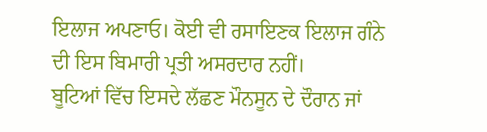ਇਲਾਜ ਅਪਣਾਓ। ਕੋਈ ਵੀ ਰਸਾਇਣਕ ਇਲਾਜ ਗੰਨੇ ਦੀ ਇਸ ਬਿਮਾਰੀ ਪ੍ਰਤੀ ਅਸਰਦਾਰ ਨਹੀਂ।
ਬੂਟਿਆਂ ਵਿੱਚ ਇਸਦੇ ਲੱਛਣ ਮੌਨਸੂਨ ਦੇ ਦੌਰਾਨ ਜਾਂ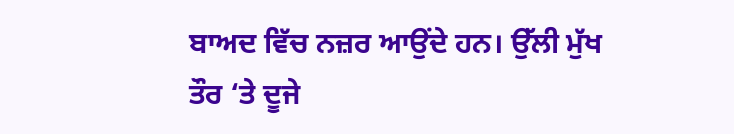ਬਾਅਦ ਵਿੱਚ ਨਜ਼ਰ ਆਉਂਦੇ ਹਨ। ਉੱਲੀ ਮੁੱਖ ਤੌਰ ‘ਤੇ ਦੂਜੇ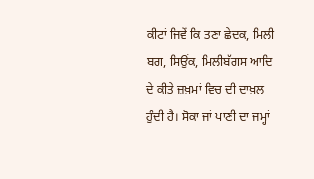ਕੀਟਾਂ ਜਿਵੇਂ ਕਿ ਤਣਾ ਛੇਦਕ, ਮਿਲੀ ਬਗ, ਸਿਉਂਕ, ਮਿਲੀਬੱਗਸ ਆਦਿ ਦੇ ਕੀਤੇ ਜ਼ਖ਼ਮਾਂ ਵਿਚ ਦੀ ਦਾਖ਼ਲ ਹੁੰਦੀ ਹੈ। ਸੋਕਾ ਜਾਂ ਪਾਣੀ ਦਾ ਜਮ੍ਹਾਂ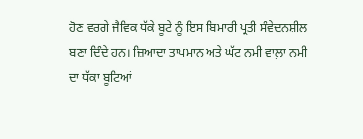ਹੋਣ ਵਰਗੇ ਜੈਵਿਕ ਧੱਕੇ ਬੂਟੇ ਨੂੰ ਇਸ ਬਿਮਾਰੀ ਪ੍ਰਤੀ ਸੰਵੇਦਨਸ਼ੀਲ ਬਣਾ ਦਿੰਦੇ ਹਨ। ਜ਼ਿਆਦਾ ਤਾਪਮਾਨ ਅਤੇ ਘੱਟ ਨਮੀ ਵਾਲ਼ਾ ਨਮੀ ਦਾ ਧੱਕਾ ਬੂਟਿਆਂ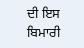ਦੀ ਇਸ ਬਿਮਾਰੀ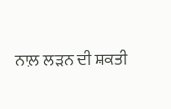ਨਾਲ਼ ਲੜਨ ਦੀ ਸ਼ਕਤੀ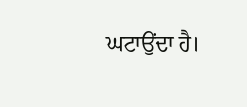ਘਟਾਉਂਦਾ ਹੈ।